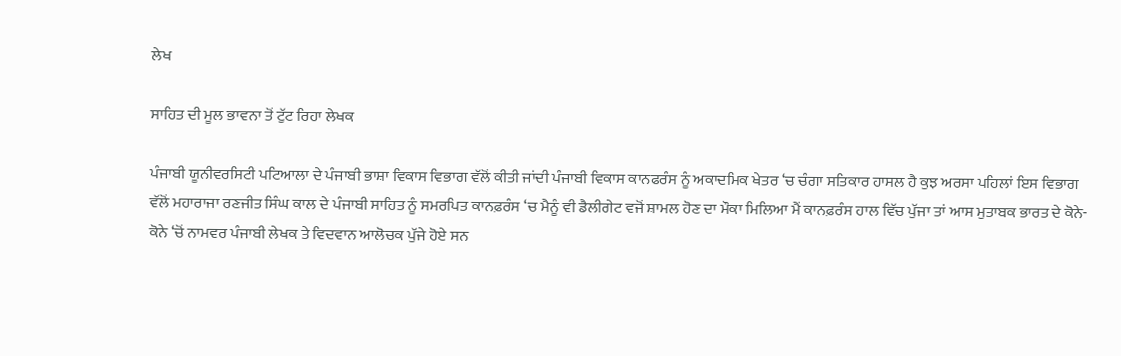ਲੇਖ

ਸਾਹਿਤ ਦੀ ਮੂਲ ਭਾਵਨਾ ਤੋਂ ਟੁੱਟ ਰਿਹਾ ਲੇਖਕ

ਪੰਜਾਬੀ ਯੂਨੀਵਰਸਿਟੀ ਪਟਿਆਲਾ ਦੇ ਪੰਜਾਬੀ ਭਾਸ਼ਾ ਵਿਕਾਸ ਵਿਭਾਗ ਵੱਲੋਂ ਕੀਤੀ ਜਾਂਦੀ ਪੰਜਾਬੀ ਵਿਕਾਸ ਕਾਨਫਰੰਸ ਨੂੰ ਅਕਾਦਮਿਕ ਖੇਤਰ ‘ਚ ਚੰਗਾ ਸਤਿਕਾਰ ਹਾਸਲ ਹੈ ਕੁਝ ਅਰਸਾ ਪਹਿਲਾਂ ਇਸ ਵਿਭਾਗ ਵੱਲੋਂ ਮਹਾਰਾਜਾ ਰਣਜੀਤ ਸਿੰਘ ਕਾਲ ਦੇ ਪੰਜਾਬੀ ਸਾਹਿਤ ਨੂੰ ਸਮਰਪਿਤ ਕਾਨਫ਼ਰੰਸ ‘ਚ ਮੈਨੂੰ ਵੀ ਡੈਲੀਗੇਟ ਵਜੋਂ ਸ਼ਾਮਲ ਹੋਣ ਦਾ ਮੌਕਾ ਮਿਲਿਆ ਮੈਂ ਕਾਨਫ਼ਰੰਸ ਹਾਲ ਵਿੱਚ ਪੁੱਜਾ ਤਾਂ ਆਸ ਮੁਤਾਬਕ ਭਾਰਤ ਦੇ ਕੋਨੇ-ਕੋਨੇ ‘ਚੋਂ ਨਾਮਵਰ ਪੰਜਾਬੀ ਲੇਖਕ ਤੇ ਵਿਦਵਾਨ ਆਲੋਚਕ ਪੁੱਜੇ ਹੋਏ ਸਨ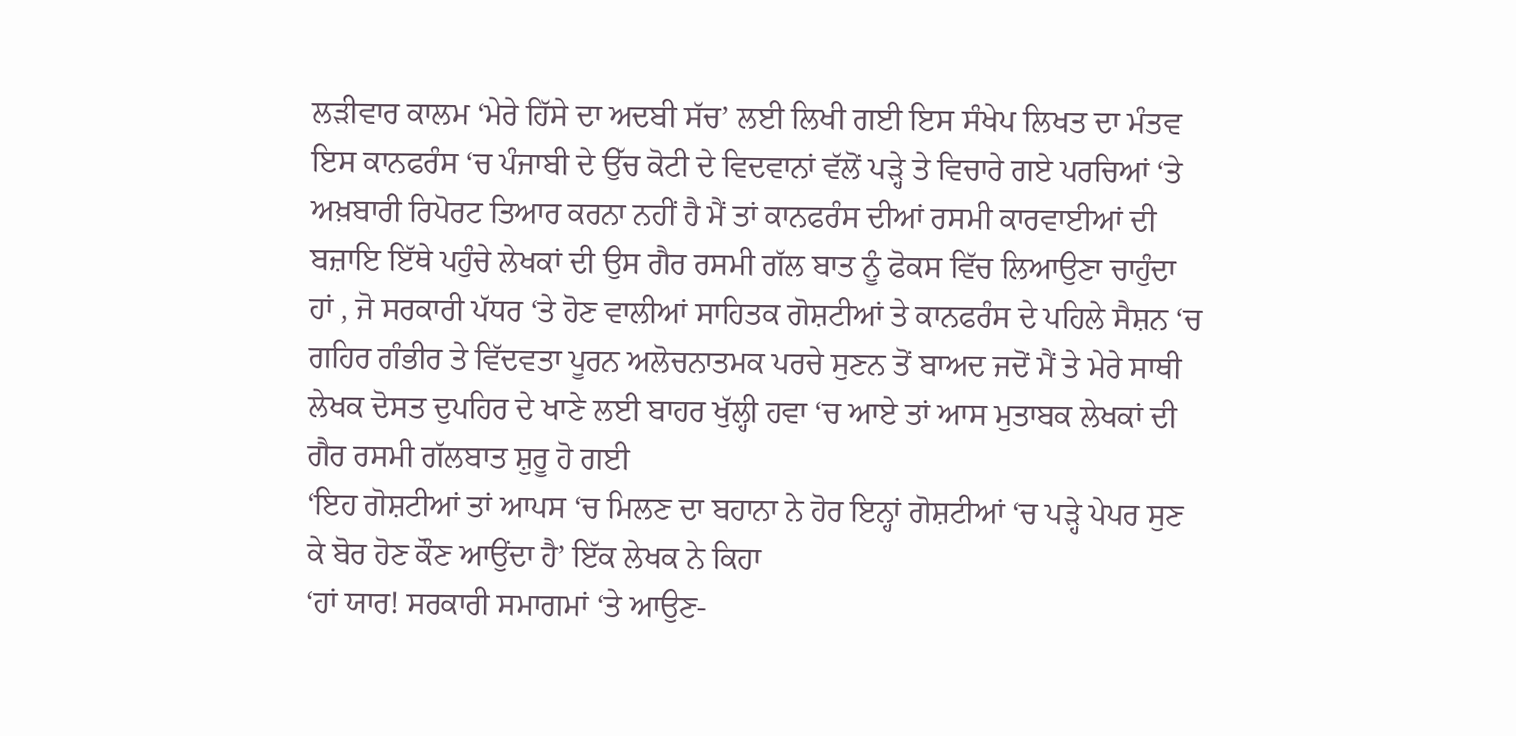ਲੜੀਵਾਰ ਕਾਲਮ ‘ਮੇਰੇ ਹਿੱਸੇ ਦਾ ਅਦਬੀ ਸੱਚ’ ਲਈ ਲਿਖੀ ਗਈ ਇਸ ਸੰਖੇਪ ਲਿਖਤ ਦਾ ਮੰਤਵ ਇਸ ਕਾਨਫਰੰਸ ‘ਚ ਪੰਜਾਬੀ ਦੇ ਉੱਚ ਕੋਟੀ ਦੇ ਵਿਦਵਾਨਾਂ ਵੱਲੋਂ ਪੜ੍ਹੇ ਤੇ ਵਿਚਾਰੇ ਗਏ ਪਰਚਿਆਂ ‘ਤੇ ਅਖ਼ਬਾਰੀ ਰਿਪੋਰਟ ਤਿਆਰ ਕਰਨਾ ਨਹੀਂ ਹੈ ਮੈਂ ਤਾਂ ਕਾਨਫਰੰਸ ਦੀਆਂ ਰਸਮੀ ਕਾਰਵਾਈਆਂ ਦੀ ਬਜ਼ਾਇ ਇੱਥੇ ਪਹੁੰਚੇ ਲੇਖਕਾਂ ਦੀ ਉਸ ਗੈਰ ਰਸਮੀ ਗੱਲ ਬਾਤ ਨੂੰ ਫੋਕਸ ਵਿੱਚ ਲਿਆਉਣਾ ਚਾਹੁੰਦਾ ਹਾਂ , ਜੋ ਸਰਕਾਰੀ ਪੱਧਰ ‘ਤੇ ਹੋਣ ਵਾਲੀਆਂ ਸਾਹਿਤਕ ਗੋਸ਼ਟੀਆਂ ਤੇ ਕਾਨਫਰੰਸ ਦੇ ਪਹਿਲੇ ਸੈਸ਼ਨ ‘ਚ ਗਹਿਰ ਗੰਭੀਰ ਤੇ ਵਿੱਦਵਤਾ ਪੂਰਨ ਅਲੋਚਨਾਤਮਕ ਪਰਚੇ ਸੁਣਨ ਤੋਂ ਬਾਅਦ ਜਦੋਂ ਮੈਂ ਤੇ ਮੇਰੇ ਸਾਥੀ ਲੇਖਕ ਦੋਸਤ ਦੁਪਹਿਰ ਦੇ ਖਾਣੇ ਲਈ ਬਾਹਰ ਖੁੱਲ੍ਹੀ ਹਵਾ ‘ਚ ਆਏ ਤਾਂ ਆਸ ਮੁਤਾਬਕ ਲੇਖਕਾਂ ਦੀ ਗੈਰ ਰਸਮੀ ਗੱਲਬਾਤ ਸ਼ੁਰੂ ਹੋ ਗਈ
‘ਇਹ ਗੋਸ਼ਟੀਆਂ ਤਾਂ ਆਪਸ ‘ਚ ਮਿਲਣ ਦਾ ਬਹਾਨਾ ਨੇ ਹੋਰ ਇਨ੍ਹਾਂ ਗੋਸ਼ਟੀਆਂ ‘ਚ ਪੜ੍ਹੇ ਪੇਪਰ ਸੁਣ ਕੇ ਬੋਰ ਹੋਣ ਕੌਣ ਆਉਂਦਾ ਹੈ’ ਇੱਕ ਲੇਖਕ ਨੇ ਕਿਹਾ
‘ਹਾਂ ਯਾਰ! ਸਰਕਾਰੀ ਸਮਾਗਮਾਂ ‘ਤੇ ਆਉਣ-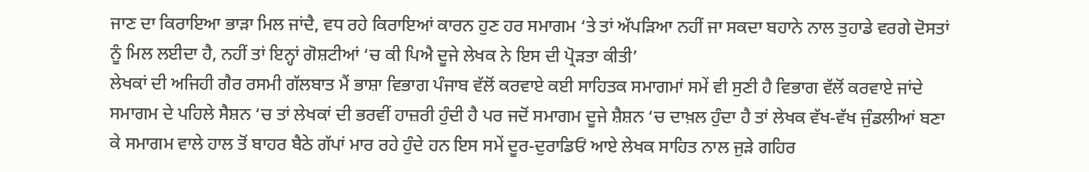ਜਾਣ ਦਾ ਕਿਰਾਇਆ ਭਾੜਾ ਮਿਲ ਜਾਂਦੈ, ਵਧ ਰਹੇ ਕਿਰਾਇਆਂ ਕਾਰਨ ਹੁਣ ਹਰ ਸਮਾਗਮ ‘ਤੇ ਤਾਂ ਅੱਪੜਿਆ ਨਹੀਂ ਜਾ ਸਕਦਾ ਬਹਾਨੇ ਨਾਲ ਤੁਹਾਡੇ ਵਰਗੇ ਦੋਸਤਾਂ ਨੂੰ ਮਿਲ ਲਈਦਾ ਹੈ, ਨਹੀਂ ਤਾਂ ਇਨ੍ਹਾਂ ਗੋਸ਼ਟੀਆਂ ‘ਚ ਕੀ ਪਿਐ ਦੂਜੇ ਲੇਖਕ ਨੇ ਇਸ ਦੀ ਪ੍ਰੋੜਤਾ ਕੀਤੀ’
ਲੇਖਕਾਂ ਦੀ ਅਜਿਹੀ ਗੈਰ ਰਸਮੀ ਗੱਲਬਾਤ ਮੈਂ ਭਾਸ਼ਾ ਵਿਭਾਗ ਪੰਜਾਬ ਵੱਲੋਂ ਕਰਵਾਏ ਕਈ ਸਾਹਿਤਕ ਸਮਾਗਮਾਂ ਸਮੇਂ ਵੀ ਸੁਣੀ ਹੈ ਵਿਭਾਗ ਵੱਲੋਂ ਕਰਵਾਏ ਜਾਂਦੇ ਸਮਾਗਮ ਦੇ ਪਹਿਲੇ ਸੈਸ਼ਨ ‘ਚ ਤਾਂ ਲੇਖਕਾਂ ਦੀ ਭਰਵੀਂ ਹਾਜ਼ਰੀ ਹੁੰਦੀ ਹੈ ਪਰ ਜਦੋਂ ਸਮਾਗਮ ਦੂਜੇ ਸ਼ੈਸ਼ਨ ‘ਚ ਦਾਖ਼ਲ ਹੁੰਦਾ ਹੈ ਤਾਂ ਲੇਖਕ ਵੱਖ-ਵੱਖ ਜੁੰਡਲੀਆਂ ਬਣਾ ਕੇ ਸਮਾਗਮ ਵਾਲੇ ਹਾਲ ਤੋਂ ਬਾਹਰ ਬੈਠੇ ਗੱਪਾਂ ਮਾਰ ਰਹੇ ਹੁੰਦੇ ਹਨ ਇਸ ਸਮੇਂ ਦੂਰ-ਦੁਰਾਡਿਓਂ ਆਏ ਲੇਖਕ ਸਾਹਿਤ ਨਾਲ ਜੁੜੇ ਗਹਿਰ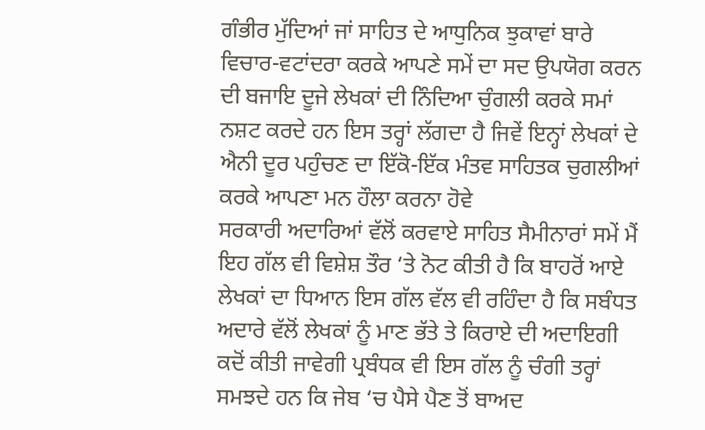ਗੰਭੀਰ ਮੁੱਦਿਆਂ ਜਾਂ ਸਾਹਿਤ ਦੇ ਆਧੁਨਿਕ ਝੁਕਾਵਾਂ ਬਾਰੇ ਵਿਚਾਰ-ਵਟਾਂਦਰਾ ਕਰਕੇ ਆਪਣੇ ਸਮੇਂ ਦਾ ਸਦ ਉਪਯੋਗ ਕਰਨ ਦੀ ਬਜਾਇ ਦੂਜੇ ਲੇਖਕਾਂ ਦੀ ਨਿੰਦਿਆ ਚੁੰਗਲੀ ਕਰਕੇ ਸਮਾਂ ਨਸ਼ਟ ਕਰਦੇ ਹਨ ਇਸ ਤਰ੍ਹਾਂ ਲੱਗਦਾ ਹੈ ਜਿਵੇਂ ਇਨ੍ਹਾਂ ਲੇਖਕਾਂ ਦੇ ਐਨੀ ਦੂਰ ਪਹੁੰਚਣ ਦਾ ਇੱਕੋ-ਇੱਕ ਮੰਤਵ ਸਾਹਿਤਕ ਚੁਗਲੀਆਂ ਕਰਕੇ ਆਪਣਾ ਮਨ ਹੌਲਾ ਕਰਨਾ ਹੋਵੇ
ਸਰਕਾਰੀ ਅਦਾਰਿਆਂ ਵੱਲੋਂ ਕਰਵਾਏ ਸਾਹਿਤ ਸੈਮੀਨਾਰਾਂ ਸਮੇਂ ਮੈਂ ਇਹ ਗੱਲ ਵੀ ਵਿਸ਼ੇਸ਼ ਤੌਰ ‘ਤੇ ਨੋਟ ਕੀਤੀ ਹੈ ਕਿ ਬਾਹਰੋਂ ਆਏ ਲੇਖਕਾਂ ਦਾ ਧਿਆਨ ਇਸ ਗੱਲ ਵੱਲ ਵੀ ਰਹਿੰਦਾ ਹੈ ਕਿ ਸਬੰਧਤ ਅਦਾਰੇ ਵੱਲੋਂ ਲੇਖਕਾਂ ਨੂੰ ਮਾਣ ਭੱਤੇ ਤੇ ਕਿਰਾਏ ਦੀ ਅਦਾਇਗੀ ਕਦੋਂ ਕੀਤੀ ਜਾਵੇਗੀ ਪ੍ਰਬੰਧਕ ਵੀ ਇਸ ਗੱਲ ਨੂੰ ਚੰਗੀ ਤਰ੍ਹਾਂ ਸਮਝਦੇ ਹਨ ਕਿ ਜੇਬ ‘ਚ ਪੈਸੇ ਪੈਣ ਤੋਂ ਬਾਅਦ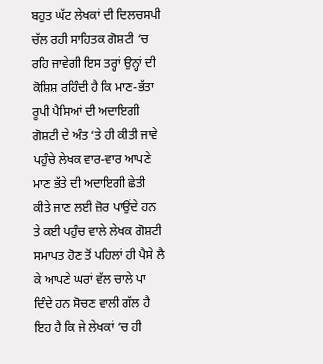ਬਹੁਤ ਘੱਟ ਲੇਖਕਾਂ ਦੀ ਦਿਲਚਸਪੀ ਚੱਲ ਰਹੀ ਸਾਹਿਤਕ ਗੋਸ਼ਟੀ ‘ਚ ਰਹਿ ਜਾਵੇਗੀ ਇਸ ਤਰ੍ਹਾਂ ਉਨ੍ਹਾਂ ਦੀ ਕੋਸ਼ਿਸ਼ ਰਹਿੰਦੀ ਹੈ ਕਿ ਮਾਣ-ਭੱਤਾ ਰੂਪੀ ਪੈਸਿਆਂ ਦੀ ਅਦਾਇਗੀ ਗੋਸ਼ਟੀ ਦੇ ਅੰਤ ‘ਤੇ ਹੀ ਕੀਤੀ ਜਾਵੇ ਪਹੁੰਚੇ ਲੇਖਕ ਵਾਰ-ਵਾਰ ਆਪਣੇ ਮਾਣ ਭੱਤੇ ਦੀ ਅਦਾਇਗੀ ਛੇਤੀ ਕੀਤੇ ਜਾਣ ਲਈ ਜ਼ੋਰ ਪਾਉਂਦੇ ਹਨ ਤੇ ਕਈ ਪਹੁੰਚ ਵਾਲੇ ਲੇਖਕ ਗੋਸ਼ਟੀ ਸਮਾਪਤ ਹੋਣ ਤੋਂ ਪਹਿਲਾਂ ਹੀ ਪੈਸੇ ਲੈ ਕੇ ਆਪਣੇ ਘਰਾਂ ਵੱਲ ਚਾਲੇ ਪਾ ਦਿੰਦੇ ਹਨ ਸੋਚਣ ਵਾਲੀ ਗੱਲ ਹੈ ਇਹ ਹੈ ਕਿ ਜੇ ਲੇਖਕਾਂ ‘ਚ ਹੀ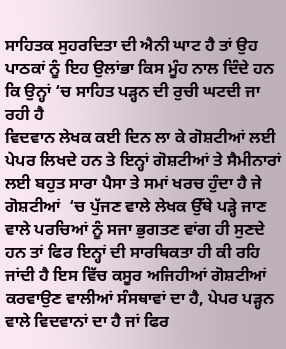ਸਾਹਿਤਕ ਸੁਹਰਦਿਤਾ ਦੀ ਐਨੀ ਘਾਟ ਹੈ ਤਾਂ ਉਹ ਪਾਠਕਾਂ ਨੂੰ ਇਹ ਉਲਾਂਭਾ ਕਿਸ ਮੂੰਹ ਨਾਲ ਦਿੰਦੇ ਹਨ ਕਿ ਉਨ੍ਹਾਂ ‘ਚ ਸਾਹਿਤ ਪੜ੍ਹਨ ਦੀ ਰੁਚੀ ਘਟਦੀ ਜਾ ਰਹੀ ਹੈ
ਵਿਦਵਾਨ ਲੇਖਕ ਕਈ ਦਿਨ ਲਾ ਕੇ ਗੋਸ਼ਟੀਆਂ ਲਈ ਪੇਪਰ ਲਿਖਦੇ ਹਨ ਤੇ ਇਨ੍ਹਾਂ ਗੋਸ਼ਟੀਆਂ ਤੇ ਸੈਮੀਨਾਰਾਂ ਲਈ ਬਹੁਤ ਸਾਰਾ ਪੈਸਾ ਤੇ ਸਮਾਂ ਖਰਚ ਹੁੰਦਾ ਹੈ ਜੇ ਗੋਸ਼ਟੀਆਂ  ‘ਚ ਪੁੱਜਣ ਵਾਲੇ ਲੇਖਕ ਉੱਥੇ ਪੜ੍ਹੇ ਜਾਣ ਵਾਲੇ ਪਰਚਿਆਂ ਨੂੰ ਸਜਾ ਭੁਗਤਣ ਵਾਂਗ ਹੀ ਸੁਣਦੇ ਹਨ ਤਾਂ ਫਿਰ ਇਨ੍ਹਾਂ ਦੀ ਸਾਰਥਿਕਤਾ ਹੀ ਕੀ ਰਹਿ ਜਾਂਦੀ ਹੈ ਇਸ ਵਿੱਚ ਕਸੂਰ ਅਜਿਹੀਆਂ ਗੋਸ਼ਟੀਆਂ ਕਰਵਾਉਣ ਵਾਲੀਆਂ ਸੰਸਥਾਵਾਂ ਦਾ ਹੈ, ਪੇਪਰ ਪੜ੍ਹਨ ਵਾਲੇ ਵਿਦਵਾਨਾਂ ਦਾ ਹੈ ਜਾਂ ਫਿਰ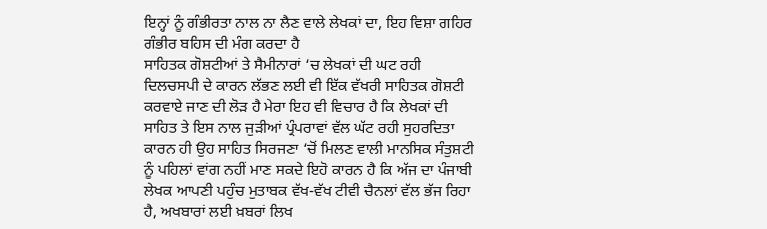ਇਨ੍ਹਾਂ ਨੂੰ ਗੰਭੀਰਤਾ ਨਾਲ ਨਾ ਲੈਣ ਵਾਲੇ ਲੇਖਕਾਂ ਦਾ, ਇਹ ਵਿਸ਼ਾ ਗਹਿਰ ਗੰਭੀਰ ਬਹਿਸ ਦੀ ਮੰਗ ਕਰਦਾ ਹੈ
ਸਾਹਿਤਕ ਗੋਸ਼ਟੀਆਂ ਤੇ ਸੈਮੀਨਾਰਾਂ ‘ਚ ਲੇਖਕਾਂ ਦੀ ਘਟ ਰਹੀ ਦਿਲਚਸਪੀ ਦੇ ਕਾਰਨ ਲੱਭਣ ਲਈ ਵੀ ਇੱਕ ਵੱਖਰੀ ਸਾਹਿਤਕ ਗੋਸ਼ਟੀ ਕਰਵਾਏ ਜਾਣ ਦੀ ਲੋੜ ਹੈ ਮੇਰਾ ਇਹ ਵੀ ਵਿਚਾਰ ਹੈ ਕਿ ਲੇਖਕਾਂ ਦੀ ਸਾਹਿਤ ਤੇ ਇਸ ਨਾਲ ਜੁੜੀਆਂ ਪ੍ਰੰਪਰਾਵਾਂ ਵੱਲ ਘੱਟ ਰਹੀ ਸੁਹਰਦਿਤਾ ਕਾਰਨ ਹੀ ਉਹ ਸਾਹਿਤ ਸਿਰਜਣਾ ‘ਚੋਂ ਮਿਲਣ ਵਾਲੀ ਮਾਨਸਿਕ ਸੰਤੁਸ਼ਟੀ ਨੂੰ ਪਹਿਲਾਂ ਵਾਂਗ ਨਹੀਂ ਮਾਣ ਸਕਦੇ ਇਹੋ ਕਾਰਨ ਹੈ ਕਿ ਅੱਜ ਦਾ ਪੰਜਾਬੀ ਲੇਖਕ ਆਪਣੀ ਪਹੁੰਚ ਮੁਤਾਬਕ ਵੱਖ-ਵੱਖ ਟੀਵੀ ਚੈਨਲਾਂ ਵੱਲ ਭੱਜ ਰਿਹਾ ਹੈ, ਅਖਬਾਰਾਂ ਲਈ ਖ਼ਬਰਾਂ ਲਿਖ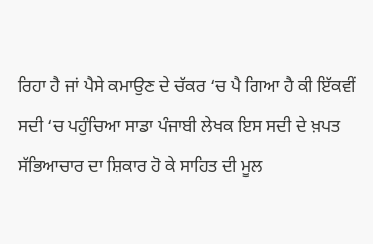ਰਿਹਾ ਹੈ ਜਾਂ ਪੈਸੇ ਕਮਾਉਣ ਦੇ ਚੱਕਰ ‘ਚ ਪੈ ਗਿਆ ਹੈ ਕੀ ਇੱਕਵੀਂ ਸਦੀ ‘ਚ ਪਹੁੰਚਿਆ ਸਾਡਾ ਪੰਜਾਬੀ ਲੇਖਕ ਇਸ ਸਦੀ ਦੇ ਖ਼ਪਤ ਸੱਭਿਆਚਾਰ ਦਾ ਸ਼ਿਕਾਰ ਹੋ ਕੇ ਸਾਹਿਤ ਦੀ ਮੂਲ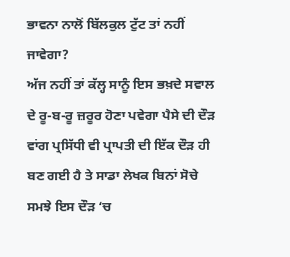ਭਾਵਨਾ ਨਾਲੋਂ ਬਿੱਲਕੁਲ ਟੁੱਟ ਤਾਂ ਨਹੀਂ ਜਾਵੇਗਾ?
ਅੱਜ ਨਹੀਂ ਤਾਂ ਕੱਲ੍ਹ ਸਾਨੂੰ ਇਸ ਭਖ਼ਦੇ ਸਵਾਲ ਦੇ ਰੂ-ਬ-ਰੂ ਜ਼ਰੂਰ ਹੋਣਾ ਪਵੇਗਾ ਪੈਸੇ ਦੀ ਦੌੜ ਵਾਂਗ ਪ੍ਰਸਿੱਧੀ ਵੀ ਪ੍ਰਾਪਤੀ ਦੀ ਇੱਕ ਦੌੜ ਹੀ ਬਣ ਗਈ ਹੈ ਤੇ ਸਾਡਾ ਲੇਖਕ ਬਿਨਾਂ ਸੋਚੇ ਸਮਝੇ ਇਸ ਦੌੜ ‘ਚ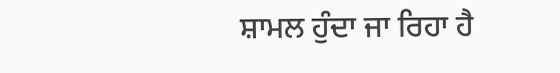ਸ਼ਾਮਲ ਹੁੰਦਾ ਜਾ ਰਿਹਾ ਹੈ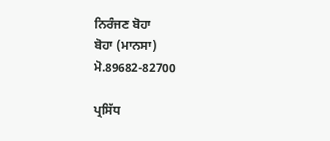ਨਿਰੰਜਣ ਬੋਹਾ
ਬੋਹਾ (ਮਾਨਸਾ)
ਮੋ.89682-82700

ਪ੍ਰਸਿੱਧ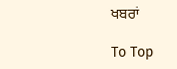ਖਬਰਾਂ

To Top